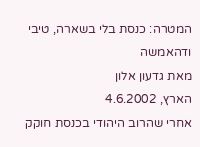המטרה: כנסת בלי בשארה, טיבי ודהאמשה
מאת גדעון אלון
הארץ, 4.6.2002
אחרי שהרוב היהודי בכנסת חוקק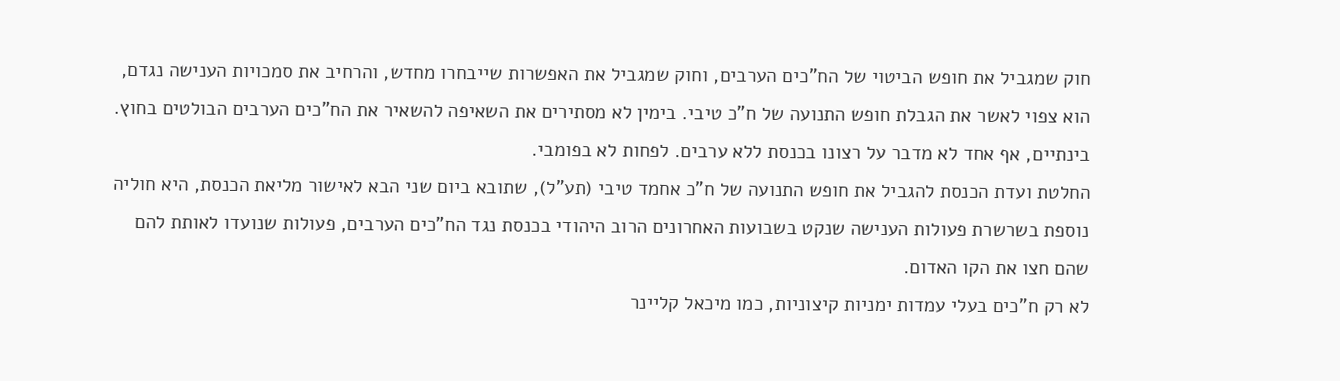חוק שמגביל את חופש הביטוי של הח"כים הערבים, וחוק שמגביל את האפשרות שייבחרו מחדש, והרחיב את סמכויות הענישה נגדם, הוא צפוי לאשר את הגבלת חופש התנועה של ח"כ טיבי. בימין לא מסתירים את השאיפה להשאיר את הח"כים הערבים הבולטים בחוץ. בינתיים, אף אחד לא מדבר על רצונו בכנסת ללא ערבים. לפחות לא בפומבי.
החלטת ועדת הכנסת להגביל את חופש התנועה של ח"כ אחמד טיבי (תע"ל), שתובא ביום שני הבא לאישור מליאת הכנסת, היא חוליה נוספת בשרשרת פעולות הענישה שנקט בשבועות האחרונים הרוב היהודי בכנסת נגד הח"כים הערבים, פעולות שנועדו לאותת להם שהם חצו את הקו האדום.
לא רק ח"כים בעלי עמדות ימניות קיצוניות, כמו מיכאל קליינר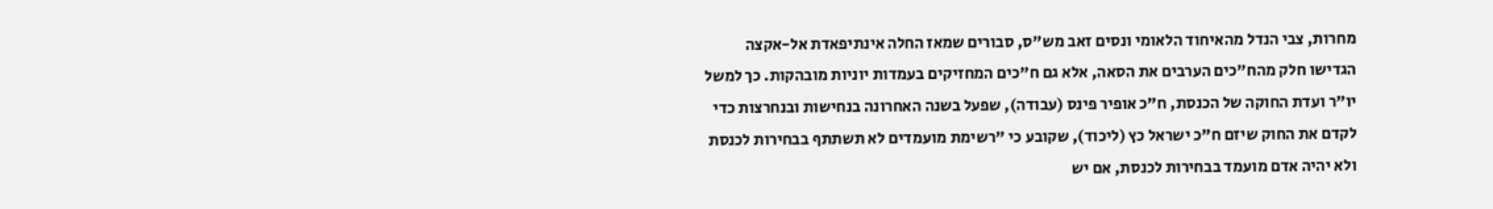מחרות, צבי הנדל מהאיחוד הלאומי ונסים זאב מש"ס, סבורים שמאז החלה אינתיפאדת אל-אקצה הגדישו חלק מהח"כים הערבים את הסאה, אלא גם ח"כים המחזיקים בעמדות יוניות מובהקות. כך למשל יו"ר ועדת החוקה של הכנסת, ח"כ אופיר פינס (עבודה), שפעל בשנה האחרונה בנחישות ובנחרצות כדי לקדם את החוק שיזם ח"כ ישראל כץ (ליכוד), שקובע כי "רשימת מועמדים לא תשתתף בבחירות לכנסת ולא יהיה אדם מועמד בבחירות לכנסת, אם יש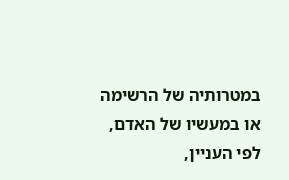במטרותיה של הרשימה או במעשיו של האדם, לפי העניין,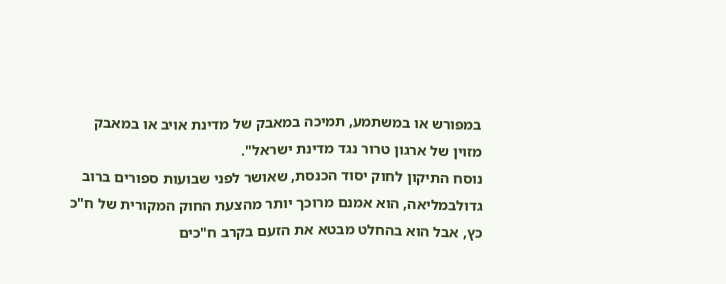במפורש או במשתמע, תמיכה במאבק של מדינת אויב או במאבק מזוין של ארגון טרור נגד מדינת ישראל".
נוסח התיקון לחוק יסוד הכנסת, שאושר לפני שבועות ספורים ברוב גדולבמליאה, הוא אמנם מרוכך יותר מהצעת החוק המקורית של ח"כ כץ, אבל הוא בהחלט מבטא את הזעם בקרב ח"כים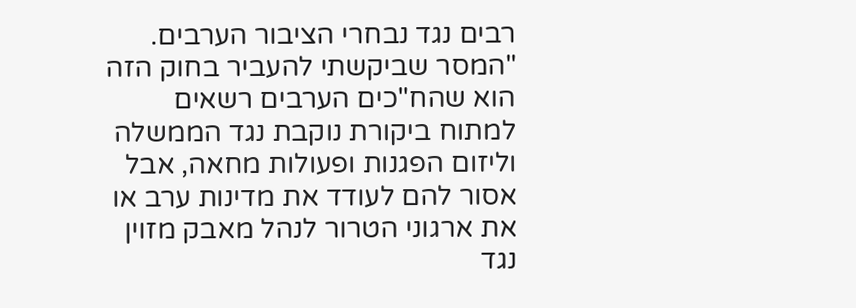רבים נגד נבחרי הציבור הערבים. "המסר שביקשתי להעביר בחוק הזה הוא שהח"כים הערבים רשאים למתוח ביקורת נוקבת נגד הממשלה וליזום הפגנות ופעולות מחאה, אבל אסור להם לעודד את מדינות ערב או את ארגוני הטרור לנהל מאבק מזוין נגד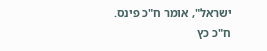ישראל", אומר ח"כ פינס.
ח"כ כץ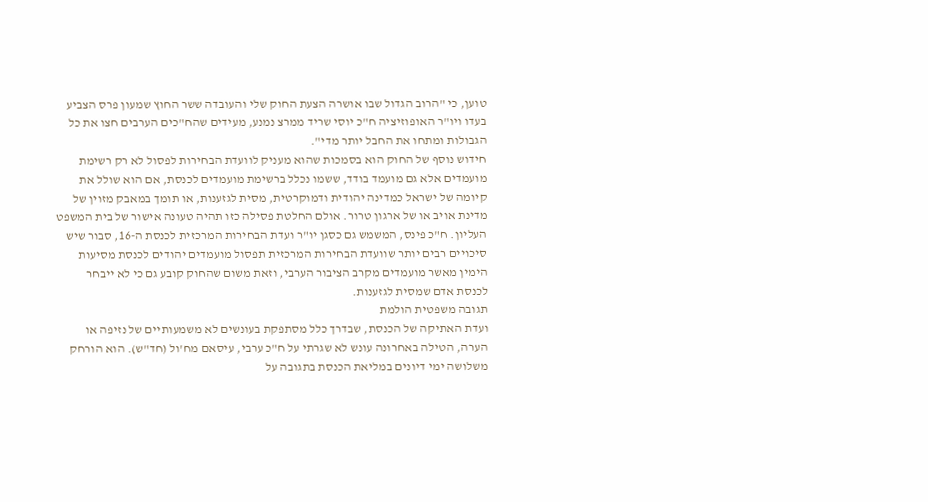טוען, כי "הרוב הגדול שבו אושרה הצעת החוק שלי והעובדה ששר החוץ שמעון פרס הצביע בעדו ויו"ר האופוזיציה ח"כ יוסי שריד ממרצ נמנע, מעידים שהח"כים הערבים חצו את כל הגבולות ומתחו את החבל יותר מדי".
חידוש נוסף של החוק הוא בסמכות שהוא מעניק לוועדת הבחירות לפסול לא רק רשימת מועמדים אלא גם מועמד בודד, ששמו נכלל ברשימת מועמדים לכנסת, אם הוא שולל את קיומה של ישראל כמדינה יהודית ודמוקרטית, מסית לגזענות, או תומך במאבק מזוין של מדינת אויב או של ארגון טרור. אולם החלטת פסילה כזו תהיה טעונה אישור של בית המשפט העליון. ח"כ פינס, המשמש גם כסגן יו"ר ועדת הבחירות המרכזית לכנסת ה-16, סבור שיש סיכויים רבים יותר שוועדת הבחירות המרכזית תפסול מועמדים יהודים לכנסת מסיעות הימין מאשר מועמדים מקרב הציבור הערבי, וזאת משום שהחוק קובע גם כי לא ייבחר לכנסת אדם שמסית לגזענות.
תגובה משפטית הולמת
ועדת האתיקה של הכנסת, שבדרך כלל מסתפקת בעונשים לא משמעותיים של נזיפה או הערה, הטילה באחרונה עונש לא שגרתי על ח"כ ערבי, עיסאם מח'ול (חד"ש). הוא הורחק משלושה ימי דיונים במליאת הכנסת בתגובה על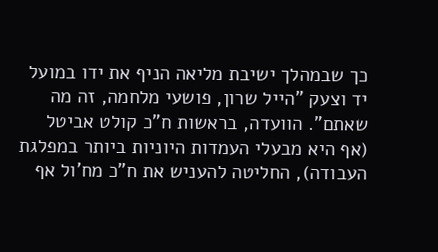כך שבמהלך ישיבת מליאה הניף את ידו במועל יד וצעק "הייל שרון, פושעי מלחמה, זה מה שאתם". הוועדה, בראשות ח"כ קולט אביטל (אף היא מבעלי העמדות היוניות ביותר במפלגת העבודה), החליטה להעניש את ח"כ מח'ול אף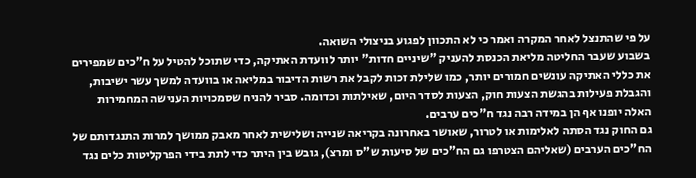על פי שהתנצל לאחר המקרה ואמר כי לא התכוון לפגוע בניצולי השואה.
בשבוע שעבר החליטה מליאת הכנסת להעניק "שיניים חדות" יותר לוועדת האתיקה, כדי שתוכל להטיל על ח"כים שמפירים את כללי האתיקה עונשים חמורים יותר, כמו שלילת זכות לקבל את רשות הדיבור במליאה או בוועדה למשך עשר ישיבות, והגבלת פעילות בהגשת הצעות חוק, הצעות לסדר היום, שאילתות וכדומה. סביר להניח שסמכויות הענישה המחמירות האלה יופנו אף הן במידה רבה נגד ח"כים ערבים.
גם החוק נגד הסתה לאלימות או לטרור, שאושר באחרונה בקריאה שנייה ושלישית לאחר מאבק ממושך למרות התנגדותם של הח"כים הערבים (שאליהם הצטרפו גם הח"כים של סיעות ש"ס ומרצ), גובש בין היתר כדי לתת בידי הפרקליטות כלים נגד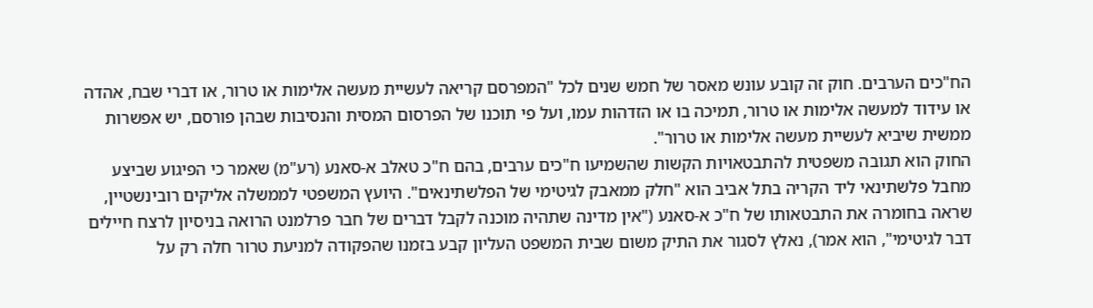הח"כים הערבים. חוק זה קובע עונש מאסר של חמש שנים לכל "המפרסם קריאה לעשיית מעשה אלימות או טרור, או דברי שבח, אהדה או עידוד למעשה אלימות או טרור, תמיכה בו או הזדהות עמו, ועל פי תוכנו של הפרסום המסית והנסיבות שבהן פורסם, יש אפשרות ממשית שיביא לעשיית מעשה אלימות או טרור".
החוק הוא תגובה משפטית להתבטאויות הקשות שהשמיעו ח"כים ערבים, בהם ח"כ טאלב א-סאנע (רע"מ) שאמר כי הפיגוע שביצע מחבל פלשתינאי ליד הקריה בתל אביב הוא "חלק ממאבק לגיטימי של הפלשתינאים". היועץ המשפטי לממשלה אליקים רובינשטיין, שראה בחומרה את התבטאותו של ח"כ א-סאנע ("אין מדינה שתהיה מוכנה לקבל דברים של חבר פרלמנט הרואה בניסיון לרצח חיילים דבר לגיטימי", הוא אמר), נאלץ לסגור את התיק משום שבית המשפט העליון קבע בזמנו שהפקודה למניעת טרור חלה רק על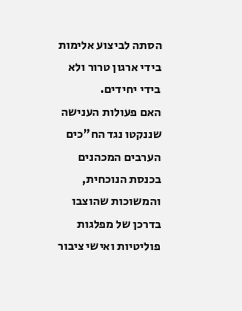הסתה לביצוע אלימות בידי ארגון טרור ולא בידי יחידים.
האם פעולות הענישה שננקטו נגד הח"כים הערבים המכהנים בכנסת הנוכחית, והמשוכות שהוצבו בדרכן של מפלגות פוליטיות ואישי ציבור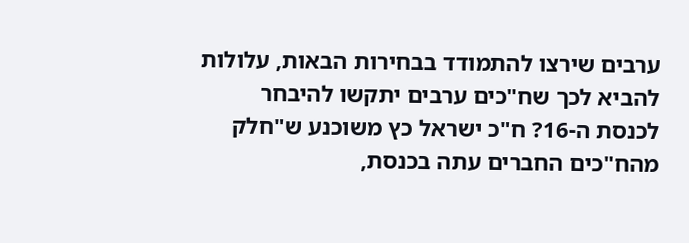ערבים שירצו להתמודד בבחירות הבאות, עלולות להביא לכך שח"כים ערבים יתקשו להיבחר לכנסת ה-16? ח"כ ישראל כץ משוכנע ש"חלק מהח"כים החברים עתה בכנסת,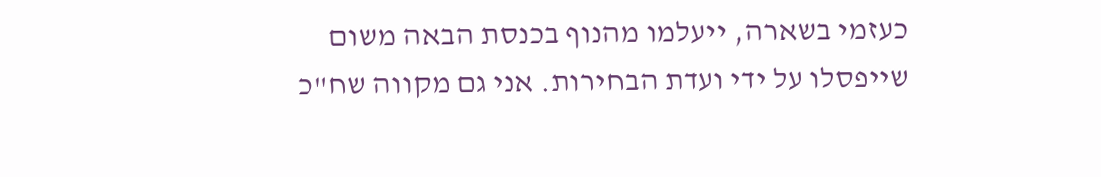כעזמי בשארה, ייעלמו מהנוף בכנסת הבאה משום שייפסלו על ידי ועדת הבחירות. אני גם מקווה שח"כ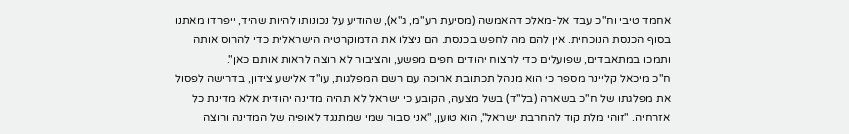אחמד טיבי וח"כ עבד אל-מאלכ דהאמשה (מסיעת רע"מ, ג"א), שהודיע על נכונותו להיות שהיד, ייפרדו מאתנו בסוף הכנסת הנוכחית. אין להם מה לחפש בכנסת. הם ניצלו את הדמוקרטיה הישראלית כדי להרוס אותה ותמכו במתאבדים, שפועלים כדי לרצוח יהודים חפים מפשע, והציבור לא רוצה לראות אותם כאן".
ח"כ מיכאל קליינר מספר כי הוא מנהל תכתובת ארוכה עם רשם המפלגות, עו"ד אלישע צידון, בדרישה לפסול את מפלגתו של ח"כ בשארה (בל"ד) בשל מצעה, הקובע כי ישראל לא תהיה מדינה יהודית אלא מדינת כל אזרחיה. "זוהי מלת קוד להחרבת ישראל", הוא טוען, "אני סבור שמי שמתנגד לאופיה של המדינה ורוצה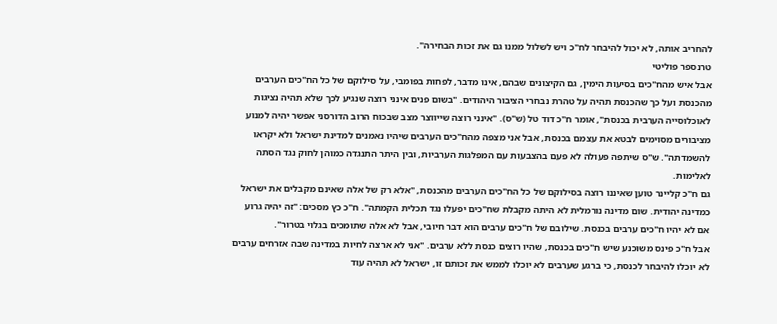להחריב אותה, לא יכול להיבחר לח"כ ויש לשלול ממנו גם את זכות הבחירה".
טרנספר פוליטי
אבל איש מהח"כים בסיעות הימין, גם הקיצונים שבהם, אינו מדבר, לפחות בפומבי, על סילוקם של כל הח"כים הערבים מהכנסת ועל כך שהכנסת תהיה על טהרת נבחרי הציבור היהודים. "בשום פנים אינני רוצה שנגיע לכך שלא תהיה נציגות לאוכלוסייה הערבית בכנסת", אומר ח"כ דוד טל (ש"ס). "אינני רוצה שייווצר מצב שבכוח הרוב הדורסני אפשר יהיה למנוע מציבורים מסוימים לבטא את עצמם בכנסת, אבל אני מצפה מהח"כים הערבים שיהיו נאמנים למדינת ישראל ולא יקראו להשמדתה". ש"ס שיתפה פעולה לא פעם בהצבעות עם המפלגות הערביות, ובין היתר התנגדה כמוהן לחוק נגד הסתה לאלימות.
גם ח"כ קליינר טוען שאיננו רוצה בסילוקם של כל הח"כים הערבים מהכנסת, "אלא רק של אלה שאינם מקבלים את ישראל כמדינה יהודית. שום מדינה נורמלית לא היתה מקבלת שח"כים יפעלו נגד תכלית הקמתה". ח"כ כץ מסכים: "זה יהיה גרוע אם לא יהיו ח"כים ערבים בכנסת. שילובם של ח"כים ערבים הוא דבר חיובי, אבל לא אלה שתומכים בגלוי בטרור".
אבל ח"כ פינס משוכנע שיש ח"כים בכנסת, שהיו רוצים כנסת ללא ערבים. "אני לא ארצה לחיות במדינה שבה אזרחים ערבים לא יוכלו להיבחר לכנסת, כי ברגע שערבים לא יוכלו לממש את זכותם זו, ישראל לא תהיה עוד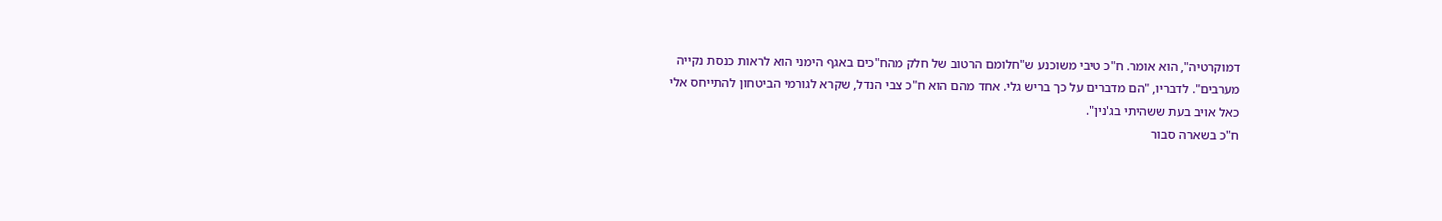דמוקרטיה", הוא אומר. ח"כ טיבי משוכנע ש"חלומם הרטוב של חלק מהח"כים באגף הימני הוא לראות כנסת נקייה מערבים". לדבריו, "הם מדברים על כך בריש גלי. אחד מהם הוא ח"כ צבי הנדל, שקרא לגורמי הביטחון להתייחס אלי כאל אויב בעת ששהיתי בג'נין".
ח"כ בשארה סבור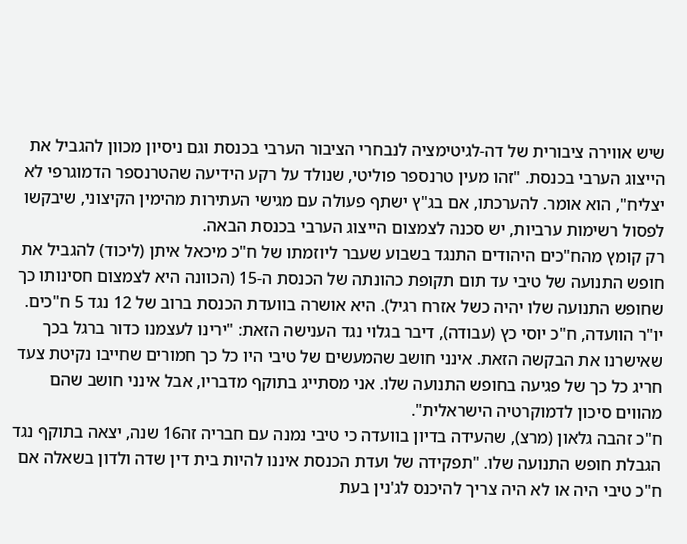שיש אווירה ציבורית של דה-לגיטימציה לנבחרי הציבור הערבי בכנסת וגם ניסיון מכוון להגביל את הייצוג הערבי בכנסת. "זהו מעין טרנספר פוליטי, שנולד על רקע הידיעה שהטרנספר הדמוגרפי לא יצליח", הוא אומר. להערכתו, אם בג"ץ ישתף פעולה עם מגישי העתירות מהימין הקיצוני, שיבקשו לפסול רשימות ערביות, יש סכנה לצמצום הייצוג הערבי בכנסת הבאה.
רק קומץ מהח"כים היהודים התנגד בשבוע שעבר ליוזמתו של ח"כ מיכאל איתן (ליכוד) להגביל את חופש התנועה של טיבי עד תום תקופת כהונתה של הכנסת ה-15 (הכוונה היא לצמצום חסינותו כך שחופש התנועה שלו יהיה כשל אזרח רגיל). היא אושרה בוועדת הכנסת ברוב של 12 נגד 5 ח"כים. יו"ר הוועדה, ח"כ יוסי כץ (עבודה), דיבר בגלוי נגד הענישה הזאת: "ירינו לעצמנו כדור ברגל בכך שאישרנו את הבקשה הזאת. אינני חושב שהמעשים של טיבי היו כל כך חמורים שחייבו נקיטת צעד חריג כל כך של פגיעה בחופש התנועה שלו. אני מסתייג בתוקף מדבריו, אבל אינני חושב שהם מהווים סיכון לדמוקרטיה הישראלית".
ח"כ זהבה גלאון (מרצ), שהעידה בדיון בוועדה כי טיבי נמנה עם חבריה זה16 שנה, יצאה בתוקף נגד הגבלת חופש התנועה שלו. "תפקידה של ועדת הכנסת איננו להיות בית דין שדה ולדון בשאלה אם ח"כ טיבי היה או לא היה צריך להיכנס לג'נין בעת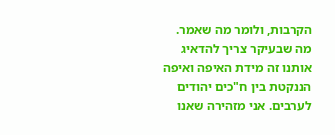הקרבות, ולומר מה שאמר. מה שבעיקר צריך להדאיג אותנו זה מידת האיפה ואיפה הננקטת בין ח"כים יהודים לערבים. אני מזהירה שאנו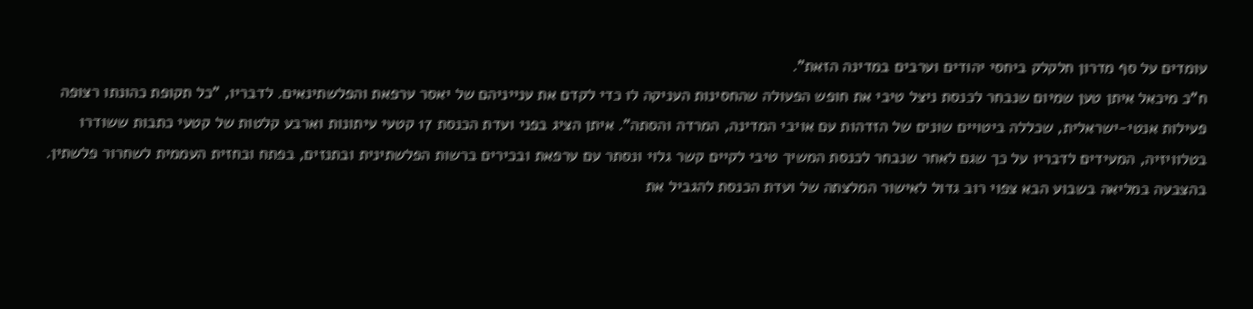עומדים על סף מדרון חלקלק ביחסי יהודים וערבים במדינה הזאת".
ח"כ מיכאל איתן טען שמיום שנבחר לכנסת ניצל טיבי את חופש הפעולה שהחסינות העניקה לו כדי לקדם את ענייניהם של יאסר ערפאת והפלשתינאים. לדבריו, "כל תקופת כהונתו רצופה פעילות אנטי-ישראלית, שכללה ביטויים שונים של הזדהות עם אויבי המדינה, המרדה והסתה". איתן הציג בפני ועדת הכנסת 17 קטעי עיתונות וארבע קלטות של קטעי כתבות ששודרו בטלוויזיה, המעידים לדבריו על כך שגם לאחר שנבחר לכנסת המשיך טיבי לקיים קשר גלוי ונסתר עם ערפאת ובכירים ברשות הפלשתינית ובתנזים, בפתח ובחזית העממית לשחרור פלשתין.
בהצבעה במליאה בשבוע הבא צפוי רוב גדול לאישור המלצתה של ועדת הכנסת להגביל את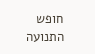חופש התנועה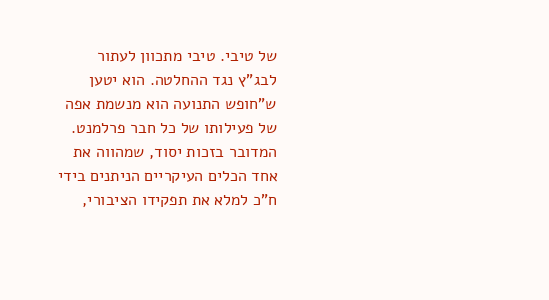של טיבי. טיבי מתכוון לעתור לבג"ץ נגד ההחלטה. הוא יטען ש"חופש התנועה הוא מנשמת אפה של פעילותו של כל חבר פרלמנט. המדובר בזכות יסוד, שמהווה את אחד הכלים העיקריים הניתנים בידי ח"כ למלא את תפקידו הציבורי,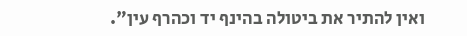ואין להתיר את ביטולה בהינף יד וכהרף עין".